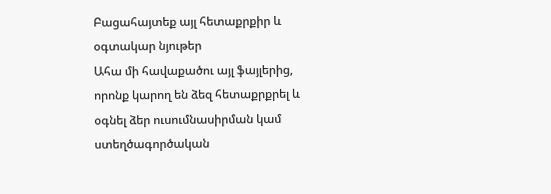Բացահայտեք այլ հետաքրքիր և օգտակար նյութեր
Ահա մի հավաքածու այլ ֆայլերից, որոնք կարող են ձեզ հետաքրքրել և օգնել ձեր ուսումնասիրման կամ ստեղծագործական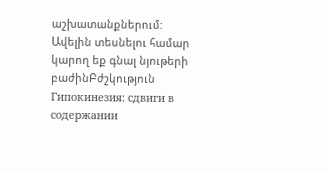աշխատանքներում: Ավելին տեսնելու համար կարող եք գնալ նյութերի բաժինԲժշկություն
Гипокинезия: сдвиги в содержании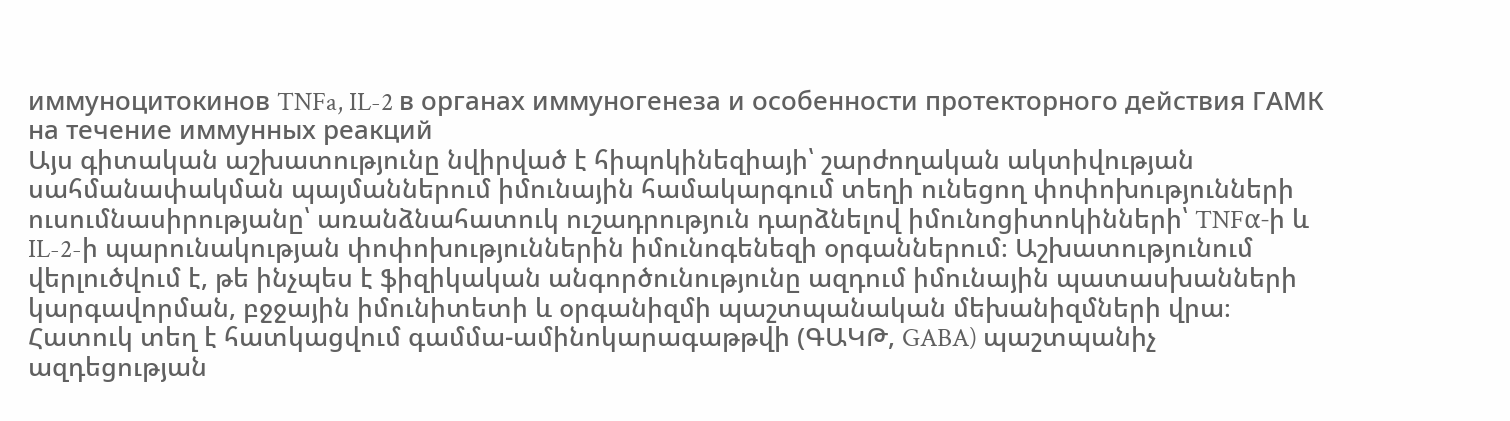иммуноцитокинов TNFa, IL-2 в органах иммуногенеза и особенности протекторного действия ГАМК на течение иммунных реакций
Այս գիտական աշխատությունը նվիրված է հիպոկինեզիայի՝ շարժողական ակտիվության սահմանափակման պայմաններում իմունային համակարգում տեղի ունեցող փոփոխությունների ուսումնասիրությանը՝ առանձնահատուկ ուշադրություն դարձնելով իմունոցիտոկինների՝ TNFα-ի և IL-2-ի պարունակության փոփոխություններին իմունոգենեզի օրգաններում։ Աշխատությունում վերլուծվում է, թե ինչպես է ֆիզիկական անգործունությունը ազդում իմունային պատասխանների կարգավորման, բջջային իմունիտետի և օրգանիզմի պաշտպանական մեխանիզմների վրա։ Հատուկ տեղ է հատկացվում գամմա-ամինոկարագաթթվի (ԳԱԿԹ, GABA) պաշտպանիչ ազդեցության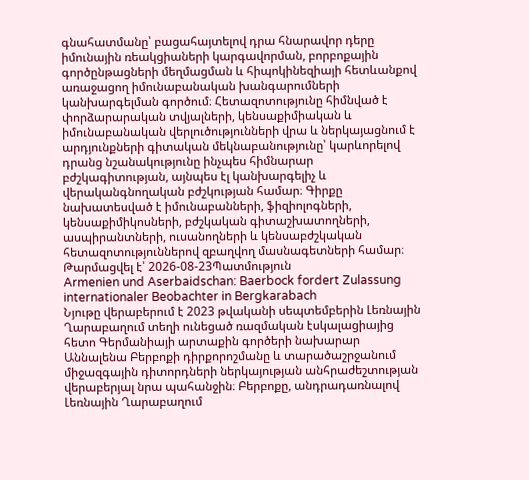գնահատմանը՝ բացահայտելով դրա հնարավոր դերը իմունային ռեակցիաների կարգավորման, բորբոքային գործընթացների մեղմացման և հիպոկինեզիայի հետևանքով առաջացող իմունաբանական խանգարումների կանխարգելման գործում։ Հետազոտությունը հիմնված է փորձարարական տվյալների, կենսաքիմիական և իմունաբանական վերլուծությունների վրա և ներկայացնում է արդյունքների գիտական մեկնաբանությունը՝ կարևորելով դրանց նշանակությունը ինչպես հիմնարար բժշկագիտության, այնպես էլ կանխարգելիչ և վերականգնողական բժշկության համար։ Գիրքը նախատեսված է իմունաբանների, ֆիզիոլոգների, կենսաքիմիկոսների, բժշկական գիտաշխատողների, ասպիրանտների, ուսանողների և կենսաբժշկական հետազոտություններով զբաղվող մասնագետների համար։
Թարմացվել է՝ 2026-08-23Պատմություն
Armenien und Aserbaidschan: Baerbock fordert Zulassung internationaler Beobachter in Bergkarabach
Նյութը վերաբերում է 2023 թվականի սեպտեմբերին Լեռնային Ղարաբաղում տեղի ունեցած ռազմական էսկալացիայից հետո Գերմանիայի արտաքին գործերի նախարար Աննալենա Բերբոքի դիրքորոշմանը և տարածաշրջանում միջազգային դիտորդների ներկայության անհրաժեշտության վերաբերյալ նրա պահանջին։ Բերբոքը, անդրադառնալով Լեռնային Ղարաբաղում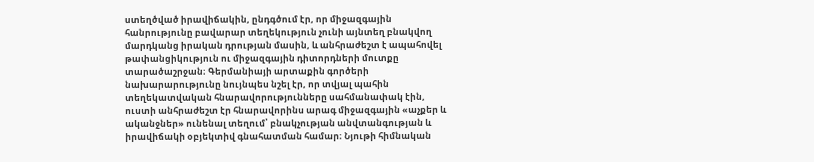ստեղծված իրավիճակին, ընդգծում էր, որ միջազգային հանրությունը բավարար տեղեկություն չունի այնտեղ բնակվող մարդկանց իրական դրության մասին, և անհրաժեշտ է ապահովել թափանցիկություն ու միջազգային դիտորդների մուտքը տարածաշրջան։ Գերմանիայի արտաքին գործերի նախարարությունը նույնպես նշել էր, որ տվյալ պահին տեղեկատվական հնարավորությունները սահմանափակ էին, ուստի անհրաժեշտ էր հնարավորինս արագ միջազգային «աչքեր և ականջներ» ունենալ տեղում՝ բնակչության անվտանգության և իրավիճակի օբյեկտիվ գնահատման համար։ Նյութի հիմնական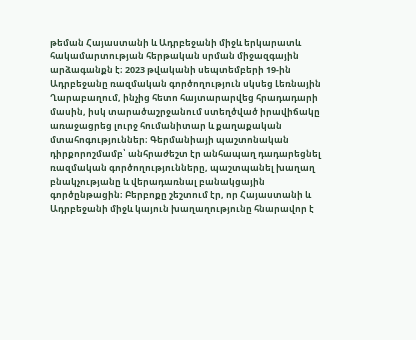թեման Հայաստանի և Ադրբեջանի միջև երկարատև հակամարտության հերթական սրման միջազգային արձագանքն է։ 2023 թվականի սեպտեմբերի 19-ին Ադրբեջանը ռազմական գործողություն սկսեց Լեռնային Ղարաբաղում, ինչից հետո հայտարարվեց հրադադարի մասին, իսկ տարածաշրջանում ստեղծված իրավիճակը առաջացրեց լուրջ հումանիտար և քաղաքական մտահոգություններ։ Գերմանիայի պաշտոնական դիրքորոշմամբ՝ անհրաժեշտ էր անհապաղ դադարեցնել ռազմական գործողությունները, պաշտպանել խաղաղ բնակչությանը և վերադառնալ բանակցային գործընթացին։ Բերբոքը շեշտում էր, որ Հայաստանի և Ադրբեջանի միջև կայուն խաղաղությունը հնարավոր է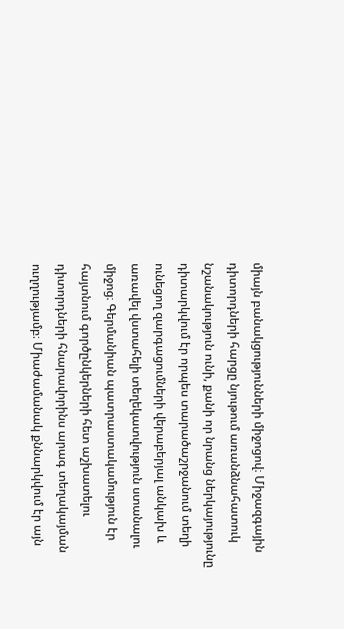միայն բանակցությունների միջոցով։ Միջազգային դիտորդների հարցը նյութում առանձնահատուկ նշանակություն ունի, քանի որ նրանց ներկայությունը դիտարկվում էր որպես տարածաշրջանում տեղի ունեցող զարգացումների վերաբերյալ անկախ և առավել վստահելի տեղեկատվություն ստանալու միջոց։ Գերմանիան պատրաստակամություն էր հայտնում գործընկերների հետ աշխատելու դիտորդների հնարավորինս արագ տեղակայման ուղղությամբ։ Միաժամանակ քննարկվում էր այն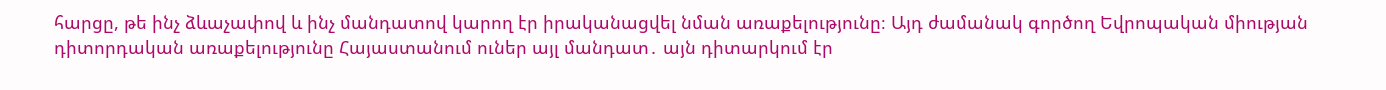հարցը, թե ինչ ձևաչափով և ինչ մանդատով կարող էր իրականացվել նման առաքելությունը։ Այդ ժամանակ գործող Եվրոպական միության դիտորդական առաքելությունը Հայաստանում ուներ այլ մանդատ․ այն դիտարկում էր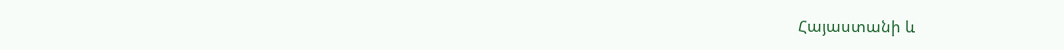Հայաստանի և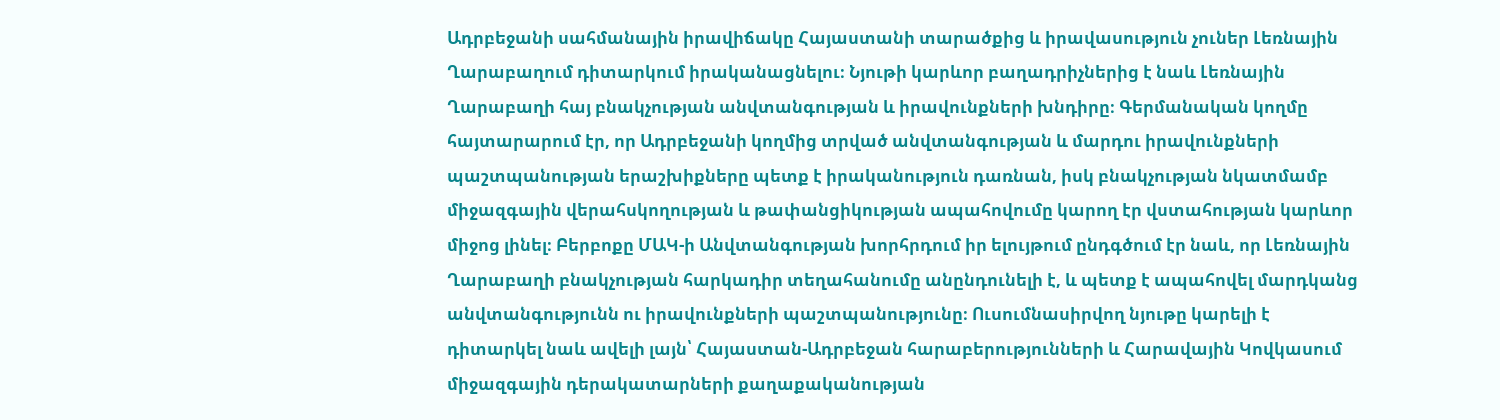Ադրբեջանի սահմանային իրավիճակը Հայաստանի տարածքից և իրավասություն չուներ Լեռնային Ղարաբաղում դիտարկում իրականացնելու։ Նյութի կարևոր բաղադրիչներից է նաև Լեռնային Ղարաբաղի հայ բնակչության անվտանգության և իրավունքների խնդիրը։ Գերմանական կողմը հայտարարում էր, որ Ադրբեջանի կողմից տրված անվտանգության և մարդու իրավունքների պաշտպանության երաշխիքները պետք է իրականություն դառնան, իսկ բնակչության նկատմամբ միջազգային վերահսկողության և թափանցիկության ապահովումը կարող էր վստահության կարևոր միջոց լինել։ Բերբոքը ՄԱԿ-ի Անվտանգության խորհրդում իր ելույթում ընդգծում էր նաև, որ Լեռնային Ղարաբաղի բնակչության հարկադիր տեղահանումը անընդունելի է, և պետք է ապահովել մարդկանց անվտանգությունն ու իրավունքների պաշտպանությունը։ Ուսումնասիրվող նյութը կարելի է դիտարկել նաև ավելի լայն՝ Հայաստան-Ադրբեջան հարաբերությունների և Հարավային Կովկասում միջազգային դերակատարների քաղաքականության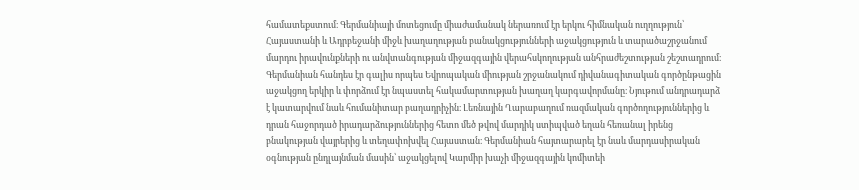համատեքստում։ Գերմանիայի մոտեցումը միաժամանակ ներառում էր երկու հիմնական ուղղություն՝ Հայաստանի և Ադրբեջանի միջև խաղաղության բանակցությունների աջակցություն և տարածաշրջանում մարդու իրավունքների ու անվտանգության միջազգային վերահսկողության անհրաժեշտության շեշտադրում։ Գերմանիան հանդես էր գալիս որպես Եվրոպական միության շրջանակում դիվանագիտական գործընթացին աջակցող երկիր և փորձում էր նպաստել հակամարտության խաղաղ կարգավորմանը։ Նյութում անդրադարձ է կատարվում նաև հումանիտար բաղադրիչին։ Լեռնային Ղարաբաղում ռազմական գործողություններից և դրան հաջորդած իրադարձություններից հետո մեծ թվով մարդիկ ստիպված եղան հեռանալ իրենց բնակության վայրերից և տեղափոխվել Հայաստան։ Գերմանիան հայտարարել էր նաև մարդասիրական օգնության ընդլայնման մասին՝ աջակցելով Կարմիր խաչի միջազգային կոմիտեի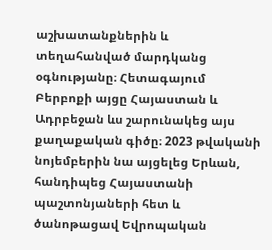աշխատանքներին և տեղահանված մարդկանց օգնությանը։ Հետագայում Բերբոքի այցը Հայաստան և Ադրբեջան ևս շարունակեց այս քաղաքական գիծը։ 2023 թվականի նոյեմբերին նա այցելեց Երևան, հանդիպեց Հայաստանի պաշտոնյաների հետ և ծանոթացավ Եվրոպական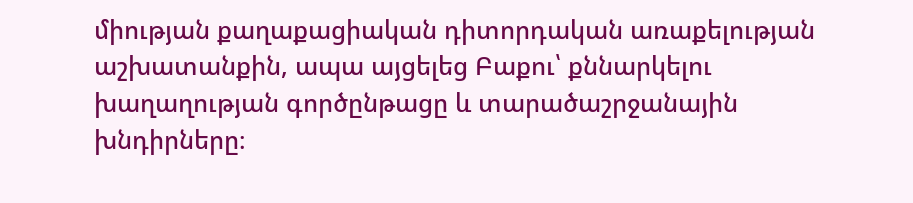միության քաղաքացիական դիտորդական առաքելության աշխատանքին, ապա այցելեց Բաքու՝ քննարկելու խաղաղության գործընթացը և տարածաշրջանային խնդիրները։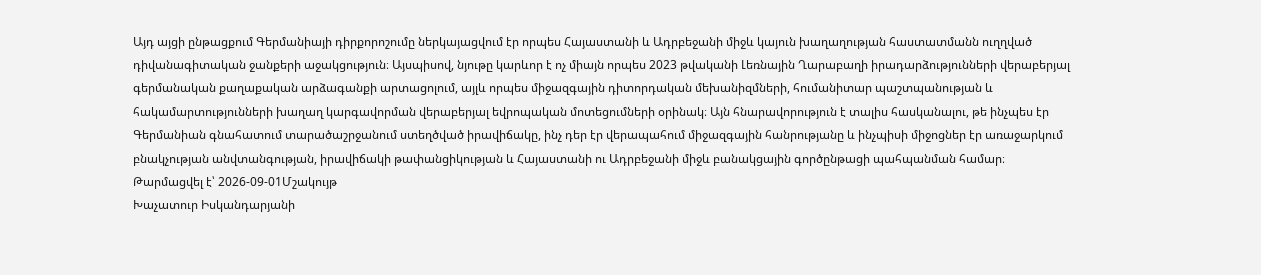Այդ այցի ընթացքում Գերմանիայի դիրքորոշումը ներկայացվում էր որպես Հայաստանի և Ադրբեջանի միջև կայուն խաղաղության հաստատմանն ուղղված դիվանագիտական ջանքերի աջակցություն։ Այսպիսով, նյութը կարևոր է ոչ միայն որպես 2023 թվականի Լեռնային Ղարաբաղի իրադարձությունների վերաբերյալ գերմանական քաղաքական արձագանքի արտացոլում, այլև որպես միջազգային դիտորդական մեխանիզմների, հումանիտար պաշտպանության և հակամարտությունների խաղաղ կարգավորման վերաբերյալ եվրոպական մոտեցումների օրինակ։ Այն հնարավորություն է տալիս հասկանալու, թե ինչպես էր Գերմանիան գնահատում տարածաշրջանում ստեղծված իրավիճակը, ինչ դեր էր վերապահում միջազգային հանրությանը և ինչպիսի միջոցներ էր առաջարկում բնակչության անվտանգության, իրավիճակի թափանցիկության և Հայաստանի ու Ադրբեջանի միջև բանակցային գործընթացի պահպանման համար։
Թարմացվել է՝ 2026-09-01Մշակույթ
Խաչատուր Իսկանդարյանի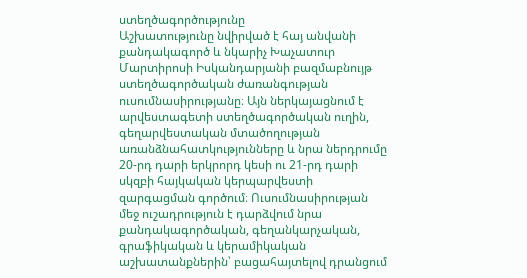ստեղծագործությունը
Աշխատությունը նվիրված է հայ անվանի քանդակագործ և նկարիչ Խաչատուր Մարտիրոսի Իսկանդարյանի բազմաբնույթ ստեղծագործական ժառանգության ուսումնասիրությանը։ Այն ներկայացնում է արվեստագետի ստեղծագործական ուղին, գեղարվեստական մտածողության առանձնահատկությունները և նրա ներդրումը 20-րդ դարի երկրորդ կեսի ու 21-րդ դարի սկզբի հայկական կերպարվեստի զարգացման գործում։ Ուսումնասիրության մեջ ուշադրություն է դարձվում նրա քանդակագործական, գեղանկարչական, գրաֆիկական և կերամիկական աշխատանքներին՝ բացահայտելով դրանցում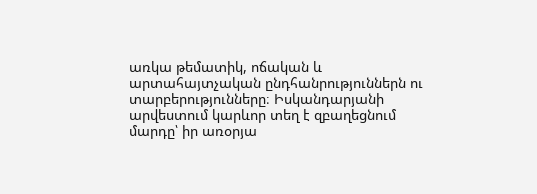առկա թեմատիկ, ոճական և արտահայտչական ընդհանրություններն ու տարբերությունները։ Իսկանդարյանի արվեստում կարևոր տեղ է զբաղեցնում մարդը՝ իր առօրյա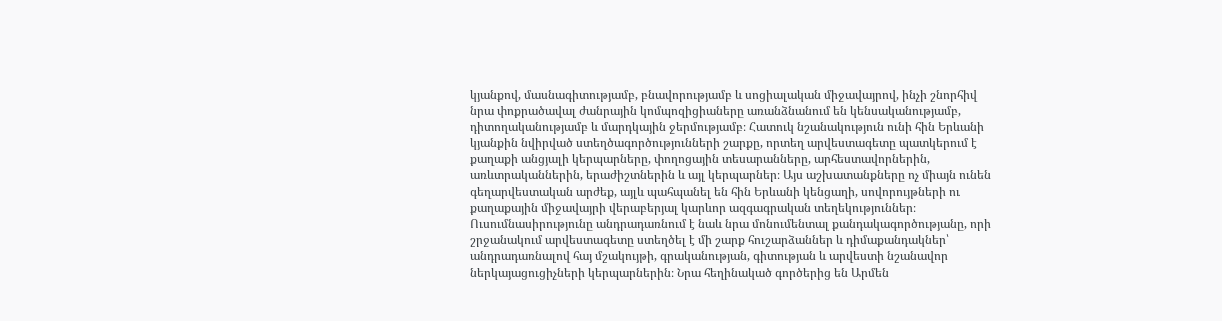կյանքով, մասնագիտությամբ, բնավորությամբ և սոցիալական միջավայրով, ինչի շնորհիվ նրա փոքրածավալ ժանրային կոմպոզիցիաները առանձնանում են կենսականությամբ, դիտողականությամբ և մարդկային ջերմությամբ։ Հատուկ նշանակություն ունի հին Երևանի կյանքին նվիրված ստեղծագործությունների շարքը, որտեղ արվեստագետը պատկերում է քաղաքի անցյալի կերպարները, փողոցային տեսարանները, արհեստավորներին, առևտրականներին, երաժիշտներին և այլ կերպարներ։ Այս աշխատանքները ոչ միայն ունեն գեղարվեստական արժեք, այլև պահպանել են հին Երևանի կենցաղի, սովորույթների ու քաղաքային միջավայրի վերաբերյալ կարևոր ազգագրական տեղեկություններ։ Ուսումնասիրությունը անդրադառնում է նաև նրա մոնումենտալ քանդակագործությանը, որի շրջանակում արվեստագետը ստեղծել է մի շարք հուշարձաններ և դիմաքանդակներ՝ անդրադառնալով հայ մշակույթի, գրականության, գիտության և արվեստի նշանավոր ներկայացուցիչների կերպարներին։ Նրա հեղինակած գործերից են Արմեն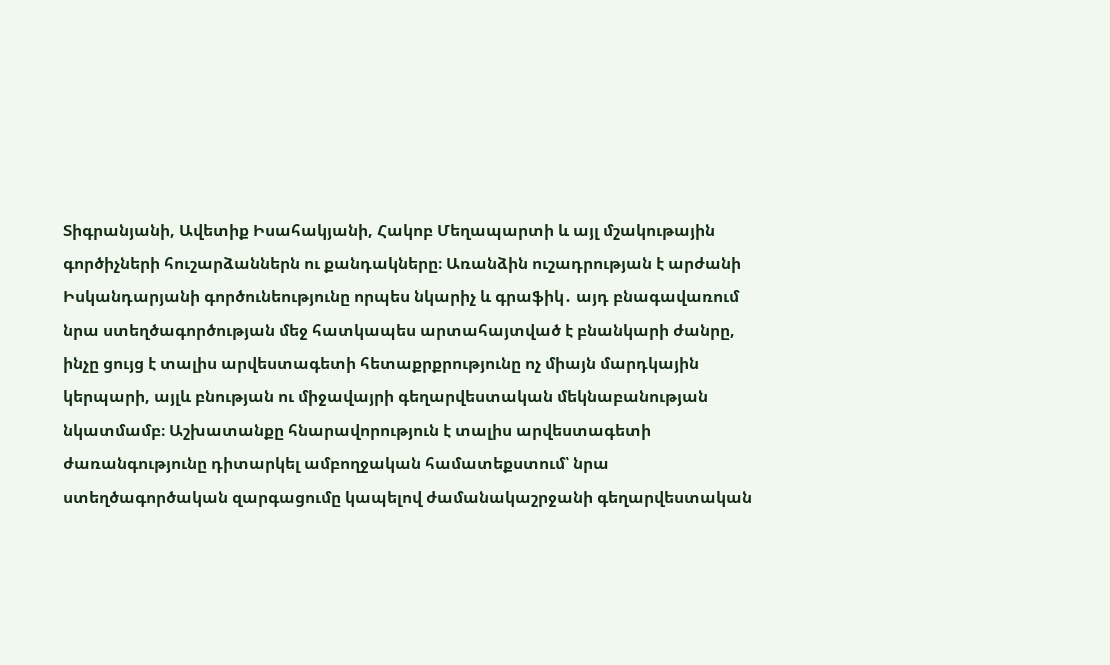Տիգրանյանի, Ավետիք Իսահակյանի, Հակոբ Մեղապարտի և այլ մշակութային գործիչների հուշարձաններն ու քանդակները։ Առանձին ուշադրության է արժանի Իսկանդարյանի գործունեությունը որպես նկարիչ և գրաֆիկ․ այդ բնագավառում նրա ստեղծագործության մեջ հատկապես արտահայտված է բնանկարի ժանրը, ինչը ցույց է տալիս արվեստագետի հետաքրքրությունը ոչ միայն մարդկային կերպարի, այլև բնության ու միջավայրի գեղարվեստական մեկնաբանության նկատմամբ։ Աշխատանքը հնարավորություն է տալիս արվեստագետի ժառանգությունը դիտարկել ամբողջական համատեքստում՝ նրա ստեղծագործական զարգացումը կապելով ժամանակաշրջանի գեղարվեստական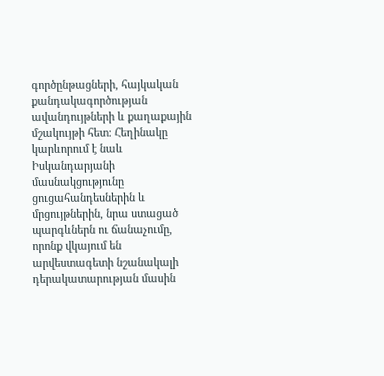գործընթացների, հայկական քանդակագործության ավանդույթների և քաղաքային մշակույթի հետ։ Հեղինակը կարևորում է նաև Իսկանդարյանի մասնակցությունը ցուցահանդեսներին և մրցույթներին, նրա ստացած պարգևներն ու ճանաչումը, որոնք վկայում են արվեստագետի նշանակալի դերակատարության մասին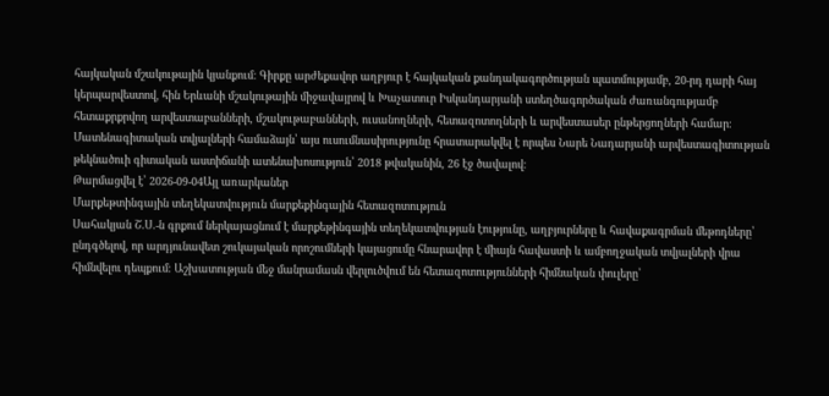հայկական մշակութային կյանքում։ Գիրքը արժեքավոր աղբյուր է հայկական քանդակագործության պատմությամբ, 20-րդ դարի հայ կերպարվեստով, հին Երևանի մշակութային միջավայրով և Խաչատուր Իսկանդարյանի ստեղծագործական ժառանգությամբ հետաքրքրվող արվեստաբանների, մշակութաբանների, ուսանողների, հետազոտողների և արվեստասեր ընթերցողների համար։ Մատենագիտական տվյալների համաձայն՝ այս ուսումնասիրությունը հրատարակվել է որպես Նարե Նադարյանի արվեստագիտության թեկնածուի գիտական աստիճանի ատենախոսություն՝ 2018 թվականին, 26 էջ ծավալով։
Թարմացվել է՝ 2026-09-04Այլ առարկաներ
Մարքեթտինգային տեղեկատվություն մարքեքինգային հետազոտություն
Սահակյան Շ.Ս.-ն գրքում ներկայացնում է մարքեթինգային տեղեկատվության էությունը, աղբյուրները և հավաքագրման մեթոդները՝ ընդգծելով, որ արդյունավետ շուկայական որոշումների կայացումը հնարավոր է միայն հավաստի և ամբողջական տվյալների վրա հիմնվելու դեպքում։ Աշխատության մեջ մանրամասն վերլուծվում են հետազոտությունների հիմնական փուլերը՝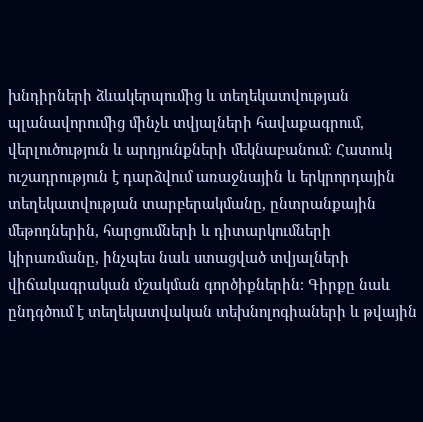խնդիրների ձևակերպումից և տեղեկատվության պլանավորումից մինչև տվյալների հավաքագրում, վերլուծություն և արդյունքների մեկնաբանում։ Հատուկ ուշադրություն է դարձվում առաջնային և երկրորդային տեղեկատվության տարբերակմանը, ընտրանքային մեթոդներին, հարցումների և դիտարկումների կիրառմանը, ինչպես նաև ստացված տվյալների վիճակագրական մշակման գործիքներին։ Գիրքը նաև ընդգծում է տեղեկատվական տեխնոլոգիաների և թվային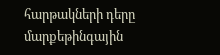հարթակների դերը մարքեթինգային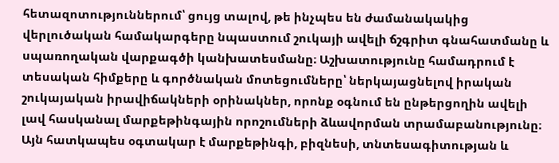հետազոտություններում՝ ցույց տալով, թե ինչպես են ժամանակակից վերլուծական համակարգերը նպաստում շուկայի ավելի ճշգրիտ գնահատմանը և սպառողական վարքագծի կանխատեսմանը։ Աշխատությունը համադրում է տեսական հիմքերը և գործնական մոտեցումները՝ ներկայացնելով իրական շուկայական իրավիճակների օրինակներ, որոնք օգնում են ընթերցողին ավելի լավ հասկանալ մարքեթինգային որոշումների ձևավորման տրամաբանությունը։ Այն հատկապես օգտակար է մարքեթինգի, բիզնեսի, տնտեսագիտության և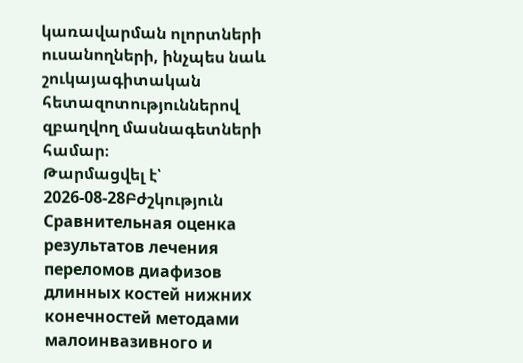կառավարման ոլորտների ուսանողների, ինչպես նաև շուկայագիտական հետազոտություններով զբաղվող մասնագետների համար։
Թարմացվել է՝ 2026-08-28Բժշկություն
Сравнительная оценка результатов лечения переломов диафизов длинных костей нижних конечностей методами малоинвазивного и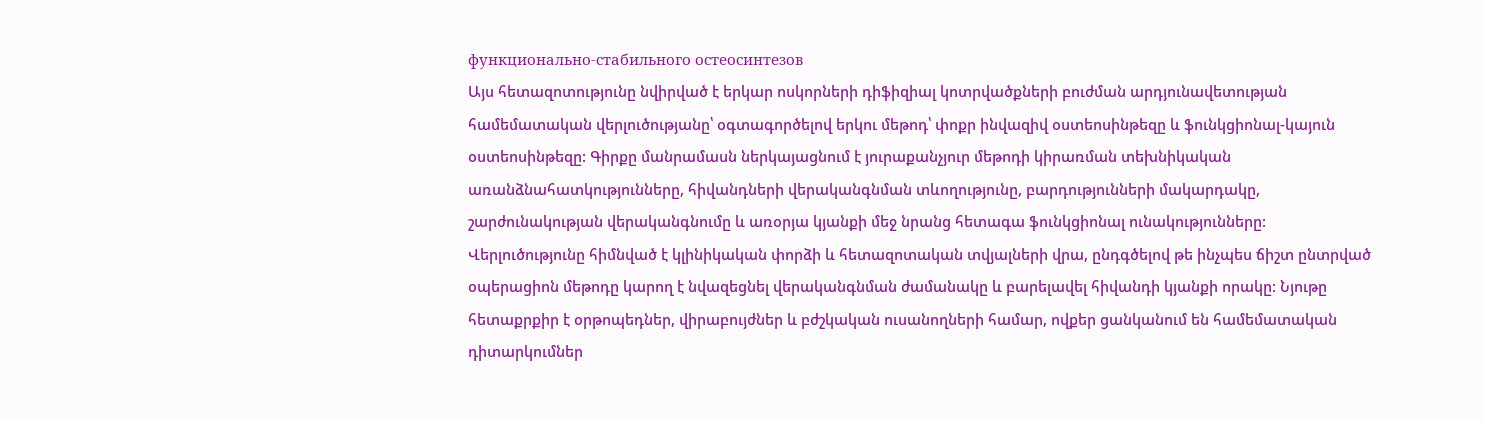функционально-стабильного остеосинтезов
Այս հետազոտությունը նվիրված է երկար ոսկորների դիֆիզիալ կոտրվածքների բուժման արդյունավետության համեմատական վերլուծությանը՝ օգտագործելով երկու մեթոդ՝ փոքր ինվազիվ օստեոսինթեզը և ֆունկցիոնալ-կայուն օստեոսինթեզը: Գիրքը մանրամասն ներկայացնում է յուրաքանչյուր մեթոդի կիրառման տեխնիկական առանձնահատկությունները, հիվանդների վերականգնման տևողությունը, բարդությունների մակարդակը, շարժունակության վերականգնումը և առօրյա կյանքի մեջ նրանց հետագա ֆունկցիոնալ ունակությունները: Վերլուծությունը հիմնված է կլինիկական փորձի և հետազոտական տվյալների վրա, ընդգծելով թե ինչպես ճիշտ ընտրված օպերացիոն մեթոդը կարող է նվազեցնել վերականգնման ժամանակը և բարելավել հիվանդի կյանքի որակը: Նյութը հետաքրքիր է օրթոպեդներ, վիրաբույժներ և բժշկական ուսանողների համար, ովքեր ցանկանում են համեմատական դիտարկումներ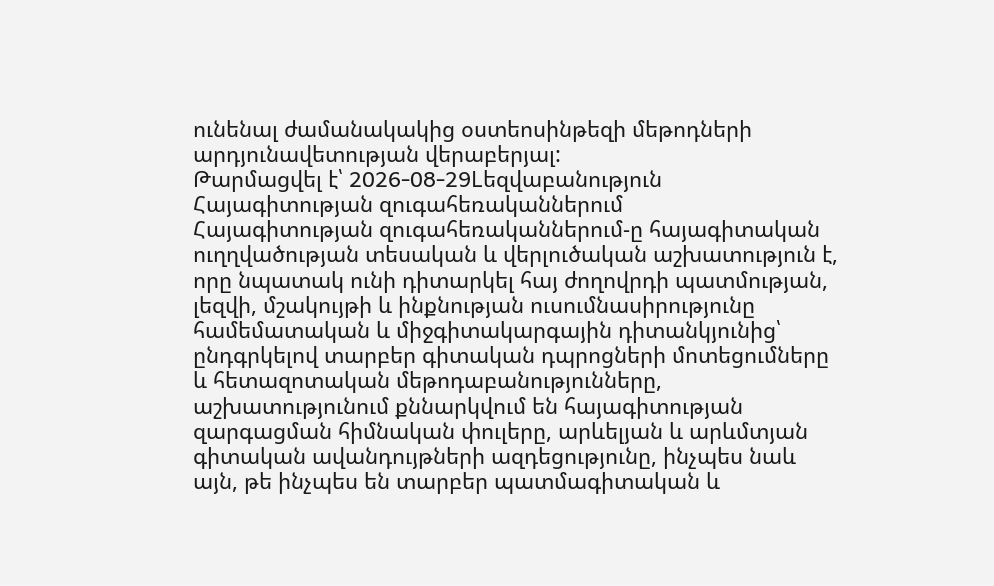ունենալ ժամանակակից օստեոսինթեզի մեթոդների արդյունավետության վերաբերյալ:
Թարմացվել է՝ 2026-08-29Lեզվաբանություն
Հայագիտության զուգահեռականներում
Հայագիտության զուգահեռականներում-ը հայագիտական ուղղվածության տեսական և վերլուծական աշխատություն է, որը նպատակ ունի դիտարկել հայ ժողովրդի պատմության, լեզվի, մշակույթի և ինքնության ուսումնասիրությունը համեմատական և միջգիտակարգային դիտանկյունից՝ ընդգրկելով տարբեր գիտական դպրոցների մոտեցումները և հետազոտական մեթոդաբանությունները, աշխատությունում քննարկվում են հայագիտության զարգացման հիմնական փուլերը, արևելյան և արևմտյան գիտական ավանդույթների ազդեցությունը, ինչպես նաև այն, թե ինչպես են տարբեր պատմագիտական և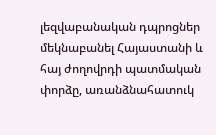լեզվաբանական դպրոցներ մեկնաբանել Հայաստանի և հայ ժողովրդի պատմական փորձը, առանձնահատուկ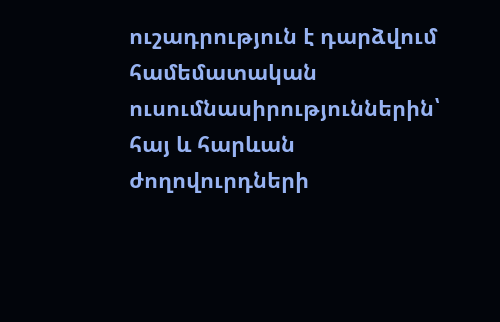ուշադրություն է դարձվում համեմատական ուսումնասիրություններին՝ հայ և հարևան ժողովուրդների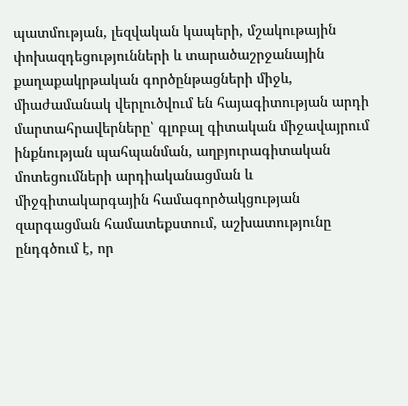պատմության, լեզվական կապերի, մշակութային փոխազդեցությունների և տարածաշրջանային քաղաքակրթական գործընթացների միջև, միաժամանակ վերլուծվում են հայագիտության արդի մարտահրավերները՝ գլոբալ գիտական միջավայրում ինքնության պահպանման, աղբյուրագիտական մոտեցումների արդիականացման և միջգիտակարգային համագործակցության զարգացման համատեքստում, աշխատությունը ընդգծում է, որ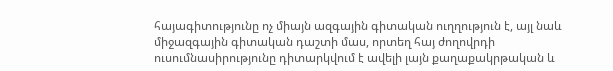հայագիտությունը ոչ միայն ազգային գիտական ուղղություն է, այլ նաև միջազգային գիտական դաշտի մաս, որտեղ հայ ժողովրդի ուսումնասիրությունը դիտարկվում է ավելի լայն քաղաքակրթական և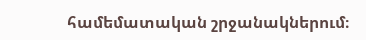համեմատական շրջանակներում։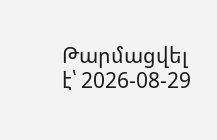Թարմացվել է՝ 2026-08-29